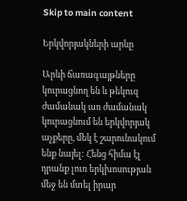Skip to main content

Երկվորյակների արևը

Արևի ճառագայթները կուրացնող են և թեկուզ ժամանակ առ ժամանակ կուրացնում են երկվորյակ աչքերը, մեկ է շարունակում ենք նայել: Հենց հիմա էլ դրանք լուռ երկխոսության մեջ են մտել իրար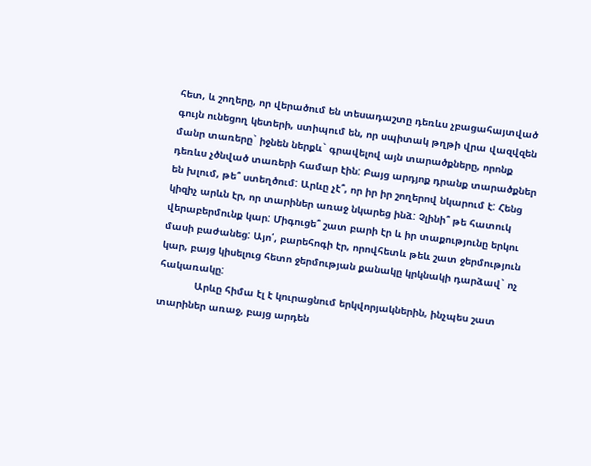հետ, և շողերը, որ վերածում են տեսադաշտը դեռևս չբացահայտված գույն ունեցող կետերի, ստիպում են, որ սպիտակ թղթի վրա վազվզեն մանր տառերը` իջնեն ներքև` գրավելով այն տարածքները, որոնք դեռևս չծնված տառերի համար էին: Բայց արդյոք դրանք տարածքներ են խլում, թե՞ ստեղծում: Արևը չէ՞, որ իր իր շողերով նկարում է: Հենց կիզիչ արևն էր, որ տարիներ առաջ նկարեց ինձ: Չլինի՞ թե հատուկ վերաբերմունք կար: Միգուցե՞ շատ բարի էր և իր տաքությունը երկու մասի բաժանեց: Այո՛, բարեհոգի էր, որովհետև թեև շատ ջերմություն կար, բայց կիսելուց հետո ջերմության քանակը կրկնակի դարձավ` ոչ հակառակը:
            Արևը հիմա էլ է կուրացնում երկվորյակներին, ինչպես շատ տարիներ առաջ, բայց արդեն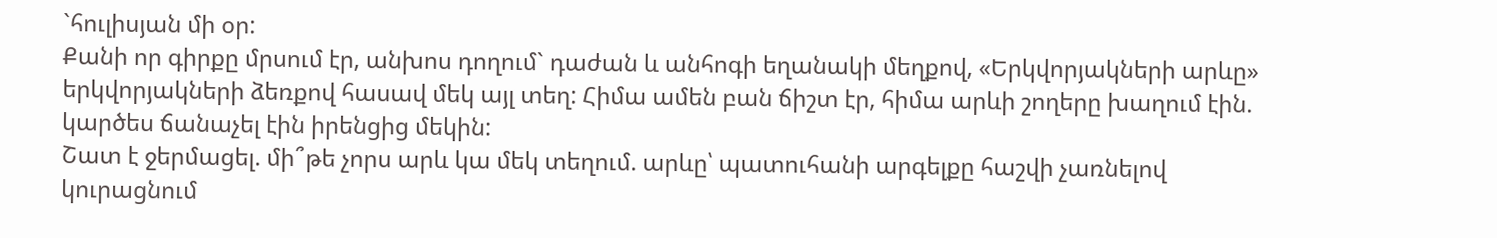`հուլիսյան մի օր:
Քանի որ գիրքը մրսում էր, անխոս դողում` դաժան և անհոգի եղանակի մեղքով, «Երկվորյակների արևը» երկվորյակների ձեռքով հասավ մեկ այլ տեղ: Հիմա ամեն բան ճիշտ էր, հիմա արևի շողերը խաղում էին. կարծես ճանաչել էին իրենցից մեկին:
Շատ է ջերմացել. մի՞թե չորս արև կա մեկ տեղում. արևը՝ պատուհանի արգելքը հաշվի չառնելով կուրացնում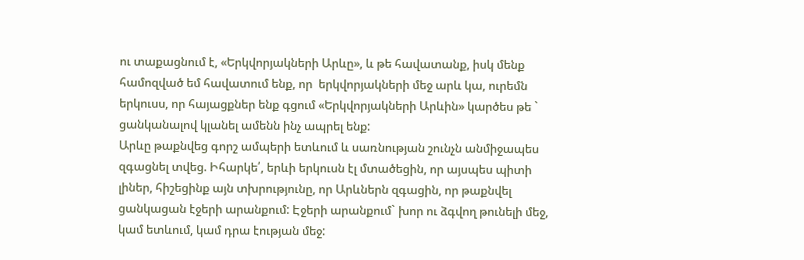ու տաքացնում է, «Երկվորյակների Արևը», և թե հավատանք, իսկ մենք համոզված եմ հավատում ենք, որ  երկվորյակների մեջ արև կա, ուրեմն երկուսս, որ հայացքներ ենք գցում «Երկվորյակների Արևին» կարծես թե ` ցանկանալով կլանել ամենն ինչ ապրել ենք:
Արևը թաքնվեց գորշ ամպերի ետևում և սառնության շունչն անմիջապես զգացնել տվեց. Իհարկե՛, երևի երկուսն էլ մտածեցին, որ այսպես պիտի լիներ, հիշեցինք այն տխրությունը, որ Արևներն զգացին, որ թաքնվել ցանկացան էջերի արանքում: Էջերի արանքում` խոր ու ձգվող թունելի մեջ, կամ ետևում, կամ դրա էության մեջ: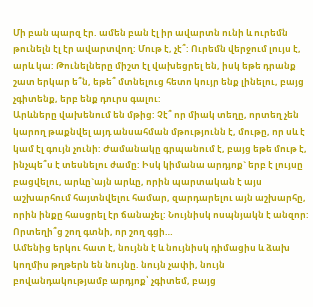Մի բան պարզ էր. ամեն բան էլ իր ավարտն ունի և ուրեմն թունելն էլ էր ավարտվող: Մութ է, չէ՞: Ուրեմն վերջում լույս է, արև կա: Թունելները միշտ էլ վախեցրել են, իսկ եթե դրանք շատ երկար ե՞ն, եթե՞ մտնելուց հետո կույր ենք լինելու, բայց չգիտենք, երբ ենք դուրս գալու:
Արևները վախենում են մթից: Չէ՞ որ միակ տեղը, որտեղ չեն կարող թաքնվել այդ անսահման մթությունն է, մութը, որ սև է կամ էլ գույն չունի: Ժամանակը գրպանում է, բայց եթե մութ է, ինչպե՞ս է տեսնելու ժամը: Իսկ կիմանա արդյոք` երբ է լույսը բացվելու, արևը`այն արևը, որին պարտական է այս աշխարհում հայտնվելու համար, զարդարելու այն աշխարհը, որին ինքը հասցրել էր ճանաչել: Նույնիսկ ոսպնյակն է անզոր: Որտեղի՞ց շող գտնի, որ շող գցի…
Ամենից երկու հատ է, նույնն է և նույնիսկ դիմացիս և ձախ կողմիս թղթերն են նույնը. նույն չափի, նույն բովանդակությամբ արդյոք՝ չգիտեմ, բայց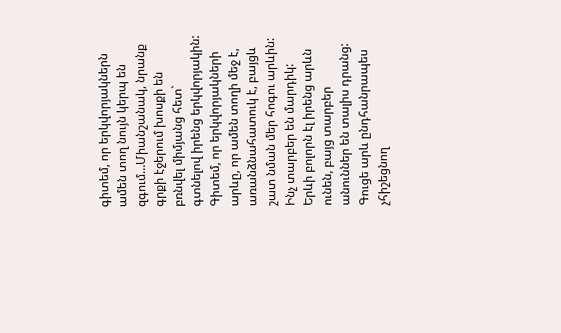գիտեմ, որ երկվորյակներն ամեն տող նույն կերպ են զգում…Միանշանակ, նրանք գրքի էջերում խոսքի են բռնվել միմյանց հետ` գտնելով իրենց երկվորյակին:
Գիտեմ, որ երկվորյակների արևը, որ ամեն տողի մեջ է, առանձնահատուկ է, բայցև շատ նման մեր հոգու արևին:
Ինչ տարբեր են մարդիկ: Երևի բոլորն էլ իրենց արևն ունեն, բայց տարբեր անուններ են տալիս դրանց: Գուցե արև ընդհանրապես չհիշեցնող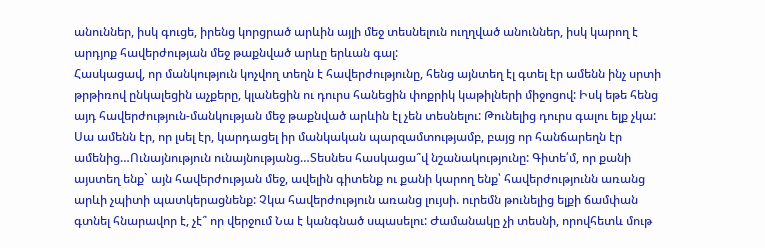անուններ, իսկ գուցե, իրենց կորցրած արևին այլի մեջ տեսնելուն ուղղված անուններ, իսկ կարող է արդյոք հավերժության մեջ թաքնված արևը երևան գալ:
Հասկացավ, որ մանկություն կոչվող տեղն է հավերժությունը, հենց այնտեղ էլ գտել էր ամենն ինչ սրտի թրթիռով ընկալեցին աչքերը, կլանեցին ու դուրս հանեցին փոքրիկ կաթիլների միջոցով: Իսկ եթե հենց այդ հավերժություն-մանկության մեջ թաքնված արևին էլ չեն տեսնելու: Թունելից դուրս գալու ելք չկա:
Սա ամենն էր, որ լսել էր, կարդացել իր մանկական պարզամտությամբ, բայց որ հանճարեղն էր ամենից…Ունայնություն ունայնությանց…Տեսնես հասկացա՞վ նշանակությունը: Գիտե՛մ, որ քանի այստեղ ենք` այն հավերժության մեջ, ավելին գիտենք ու քանի կարող ենք՝ հավերժությունն առանց արևի չպիտի պատկերացնենք: Չկա հավերժություն առանց լույսի. ուրեմն թունելից ելքի ճամփան գտնել հնարավոր է, չէ՞ որ վերջում Նա է կանգնած սպասելու: Ժամանակը չի տեսնի, որովհետև մութ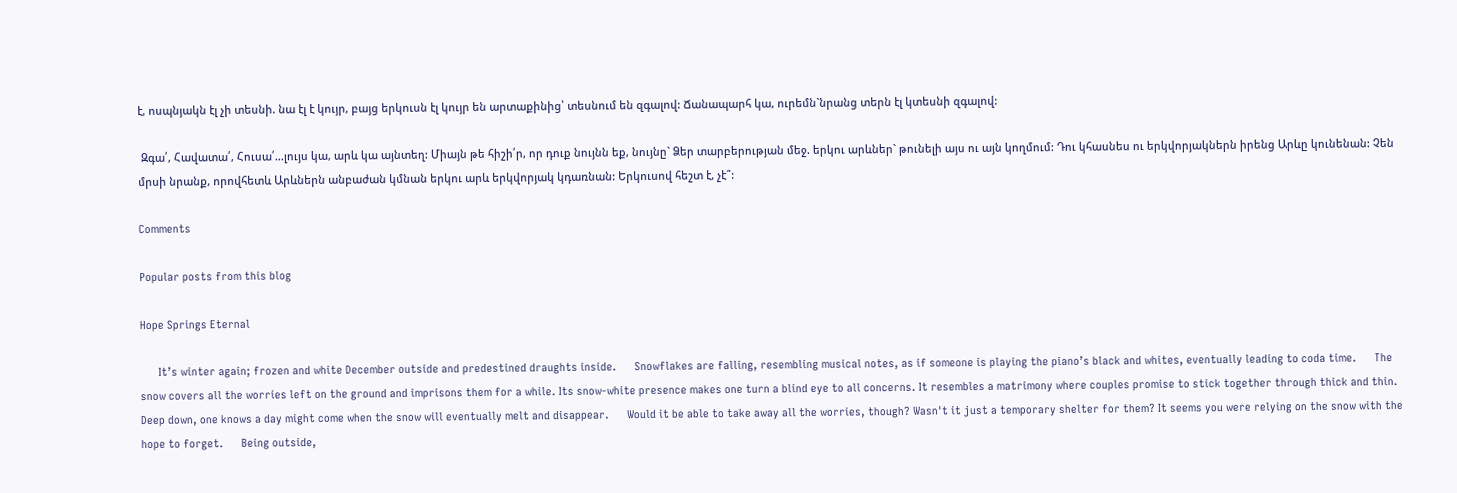է, ոսպնյակն էլ չի տեսնի. նա էլ է կույր, բայց երկուսն էլ կույր են արտաքինից՝ տեսնում են զգալով: Ճանապարհ կա, ուրեմն`նրանց տերն էլ կտեսնի զգալով:

 Զգա՛, Հավատա՛, Հուսա՛…լույս կա, արև կա այնտեղ: Միայն թե հիշի՛ր, որ դուք նույնն եք, նույնը` Ձեր տարբերության մեջ. երկու արևներ` թունելի այս ու այն կողմում: Դու կհասնես ու երկվորյակներն իրենց Արևը կունենան: Չեն մրսի նրանք, որովհետև Արևներն անբաժան կմնան երկու արև երկվորյակ կդառնան: Երկուսով հեշտ է, չէ՞:

Comments

Popular posts from this blog

Hope Springs Eternal

      It’s winter again; frozen and white December outside and predestined draughts inside.      Snowflakes are falling, resembling musical notes, as if someone is playing the piano’s black and whites, eventually leading to coda time.      The snow covers all the worries left on the ground and imprisons them for a while. Its snow-white presence makes one turn a blind eye to all concerns. It resembles a matrimony where couples promise to stick together through thick and thin. Deep down, one knows a day might come when the snow will eventually melt and disappear.      Would it be able to take away all the worries, though? Wasn't it just a temporary shelter for them? It seems you were relying on the snow with the hope to forget.      Being outside,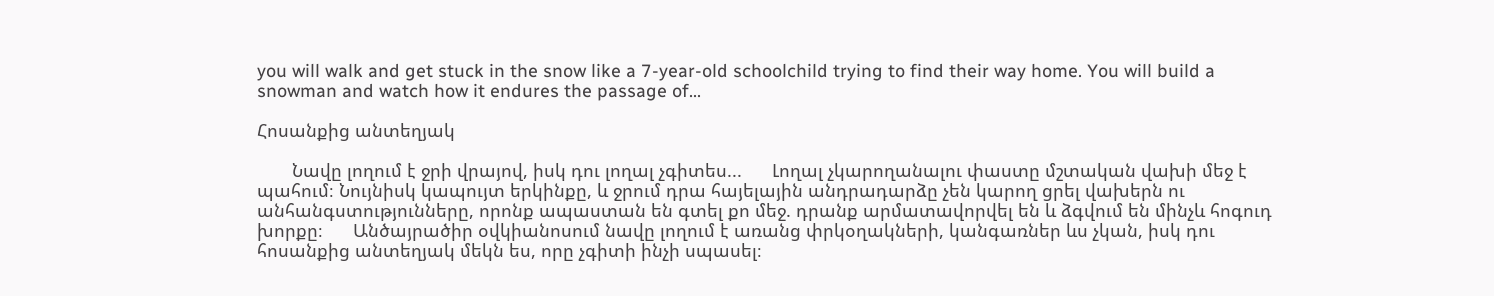you will walk and get stuck in the snow like a 7-year-old schoolchild trying to find their way home. You will build a snowman and watch how it endures the passage of...

Հոսանքից անտեղյակ

       Նավը լողում է ջրի վրայով, իսկ դու լողալ չգիտես...      Լողալ չկարողանալու փաստը մշտական վախի մեջ է պահում։ Նույնիսկ կապույտ երկինքը, և ջրում դրա հայելային անդրադարձը չեն կարող ցրել վախերն ու անհանգստությունները, որոնք ապաստան են գտել քո մեջ. դրանք արմատավորվել են և ձգվում են մինչև հոգուդ խորքը։      Անծայրածիր օվկիանոսում նավը լողում է առանց փրկօղակների, կանգառներ ևս չկան, իսկ դու հոսանքից անտեղյակ մեկն ես, որը չգիտի ինչի սպասել։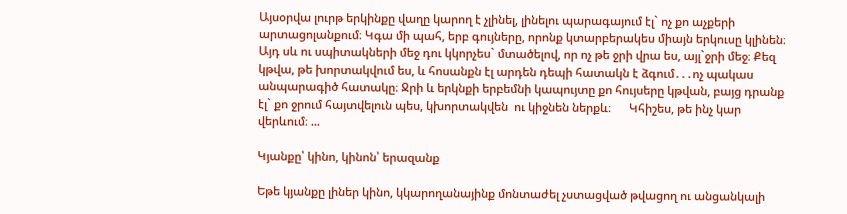Այսօրվա լուրթ երկինքը վաղը կարող է չլինել, լինելու պարագայում էլ` ոչ քո աչքերի արտացոլանքում։ Կգա մի պահ, երբ գույները, որոնք կտարբերակես միայն երկուսը կլինեն։ Այդ սև ու սպիտակների մեջ դու կկորչես` մտածելով, որ ոչ թե ջրի վրա ես, այլ`ջրի մեջ։ Քեզ կթվա, թե խորտակվում ես, և հոսանքն էլ արդեն դեպի հատակն է ձգում․․․ոչ պակաս անպարագիծ հատակը։ Ջրի և երկնքի երբեմնի կապույտը քո հույսերը կթվան, բայց դրանք էլ` քո ջրում հայտվելուն պես, կխորտակվեն  ու կիջնեն ներքև։      Կհիշես, թե ինչ կար վերևում։ ...

Կյանքը՝ կինո, կինոն՝ երազանք

Եթե կյանքը լիներ կինո, կկարողանայինք մոնտաժել չստացված թվացող ու անցանկալի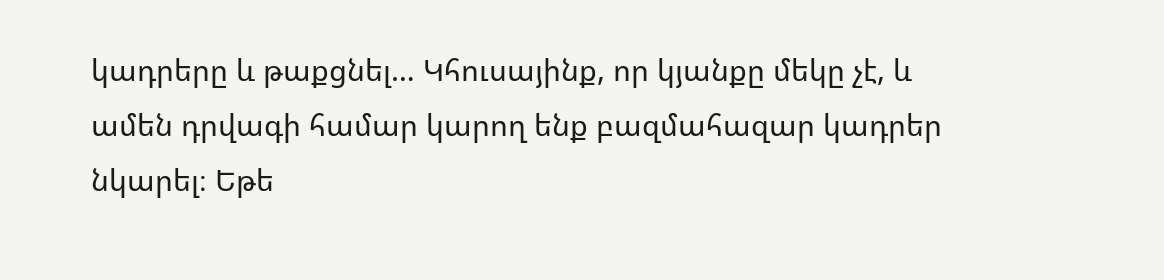կադրերը և թաքցնել… Կհուսայինք, որ կյանքը մեկը չէ, և ամեն դրվագի համար կարող ենք բազմահազար կադրեր նկարել։ Եթե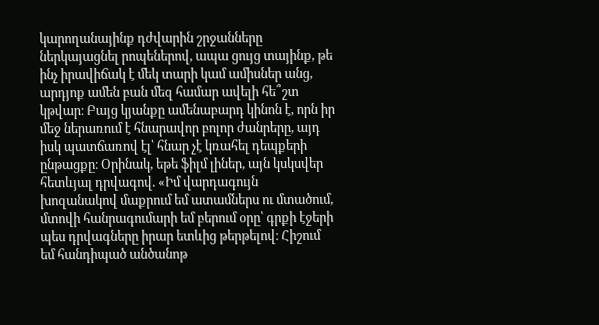կարողանայինք դժվարին շրջանները ներկայացնել րոպեներով, ապա ցույց տայինք, թե ինչ իրավիճակ է մեկ տարի կամ ամիսներ անց, արդյոք ամեն բան մեզ համար ավելի հե՞շտ կթվար։ Բայց կյանքը ամենաբարդ կինոն է, որն իր մեջ ներառում է հնարավոր բոլոր ժանրերը, այդ իսկ պատճառով էլ՝ հնար չէ կռահել դեպքերի ընթացքը։ Օրինակ, եթե ֆիլմ լիներ, այն կսկսվեր հետևյալ դրվագով. «Իմ վարդագույն խոզանակով մաքրում եմ ատամներս ու մտածում, մտովի հանրագումարի եմ բերում օրը՝ գրքի էջերի պես դրվագները իրար ետևից թերթելով։ Հիշում եմ հանդիպած անծանոթ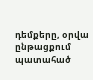դեմքերը, օրվա ընթացքում պատահած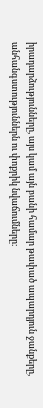իրադարձությունները, այս կամ այն բանի համար թափած ապարդյուն ջանքերը, անհանգստություններն ու փոքրիկ նվաճումները։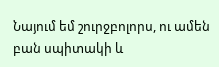Նայում եմ շուրջբոլորս, ու ամեն բան սպիտակի և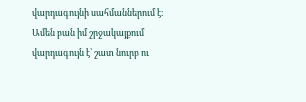վարդագույնի սահմաններում է։ Ամեն բան իմ շրջակայքում վարդագույն է՝ շատ նուրբ ու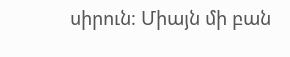սիրուն։ Միայն մի բան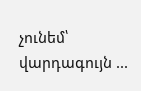չունեմ՝ վարդագույն ...